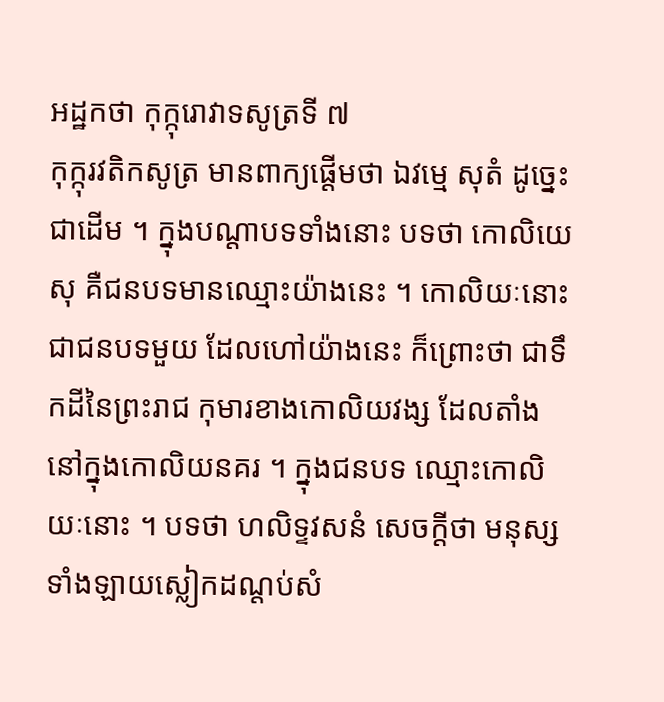អដ្ឋកថា កុក្កុរោវាទសូត្រទី ៧
កុក្កុរវតិកសូត្រ មានពាក្យផ្តើមថា ឯវម្មេ សុតំ ដូច្នេះជាដើម ។ ក្នុងបណ្តាបទទាំងនោះ បទថា កោលិយេសុ គឺជនបទមានឈ្មោះយ៉ាងនេះ ។ កោលិយៈនោះជាជនបទមួយ ដែលហៅយ៉ាងនេះ ក៏ព្រោះថា ជាទឹកដីនៃព្រះរាជ កុមារខាងកោលិយវង្ស ដែលតាំងនៅក្នុងកោលិយនគរ ។ ក្នុងជនបទ ឈ្មោះកោលិយៈនោះ ។ បទថា ហលិទ្ទវសនំ សេចក្តីថា មនុស្សទាំងឡាយស្លៀកដណ្តប់សំ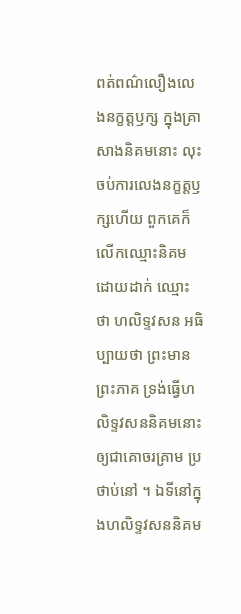ពត់ពណ៌លឿងលេងនក្ខត្តឫក្ស ក្នុងគ្រាសាងនិគមនោះ លុះចប់ការលេងនក្ខត្តឫក្សហើយ ពួកគេក៏លើកឈ្មោះនិគម ដោយដាក់ ឈ្មោះថា ហលិទ្ទវសន អធិប្បាយថា ព្រះមានព្រះភាគ ទ្រង់ធ្វើហលិទ្ទវសននិគមនោះឲ្យជាគោចរគ្រាម ប្រថាប់នៅ ។ ឯទីនៅក្នុងហលិទ្ទវសននិគម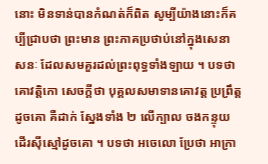នោះ មិនទាន់បានកំណត់ក៏ពិត សូម្បីយ៉ាងនោះក៏គប្បីជ្រាបថា ព្រះមាន ព្រះភាគប្រថាប់នៅក្នុងសេនាសនៈ ដែលសមគួរដល់ព្រះពុទ្ធទាំងឡាយ ។ បទថា គោវត្តិកោ សេចក្តីថា បុគ្គលសមាទានគោវត្ត ប្រព្រឹត្តដូចគោ គឺដាក់ ស្នែងទាំង ២ លើក្បាល ចងកន្ទុយ ដើរស៊ីស្មៅដូចគោ ។ បទថា អចេលោ ប្រែថា អាក្រា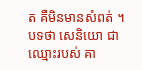ត គឺមិនមានសំពត់ ។ បទថា សេនិយោ ជាឈ្មោះរបស់ គា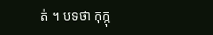ត់ ។ បទថា កុក្កុ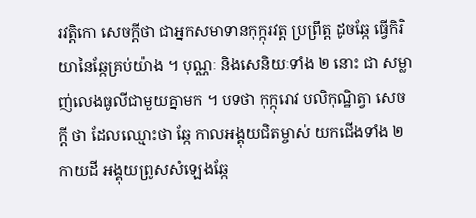រវត្តិកោ សេចក្តីថា ជាអ្នកសមាទានកុក្កុរវត្ត ប្រព្រឹត្ត ដូចឆ្កែ ធ្វើកិរិយានៃឆ្កែគ្រប់យ៉ាង ។ បុណ្ណៈ និងសេនិយៈទាំង ២ នោះ ជា សម្លាញ់លេងធូលីជាមួយគ្នាមក ។ បទថា កុក្កុរោវ បលិកុណ្ឋិត្វា សេចក្តី ថា ដែលឈ្មោះថា ឆ្កែ កាលអង្គុយជិតម្ចាស់ យកជើងទាំង ២ កាយដី អង្គុយព្រូសសំឡេងឆ្កែ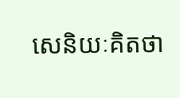សេនិយៈគិតថា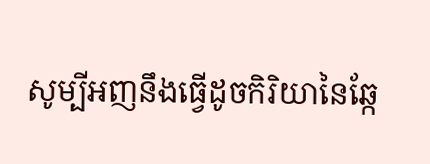សូម្បីអញនឹងធ្វើដូចកិរិយានៃឆ្កែ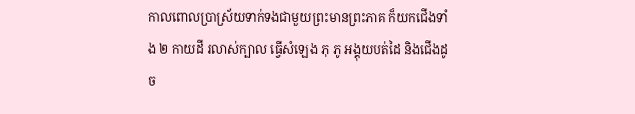កាលពោលប្រាស្រ័យទាក់ទងជាមួយព្រះមានព្រះភាគ ក៏យកជើងទាំង ២ កាយដី រលាស់ក្បាល ធ្វើសំឡេង ភុ ភូ អង្គុយបត់ដៃ និងជើងដូច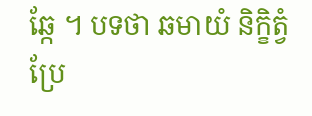ឆ្កែ ។ បទថា ឆមាយំ និក្ខិត្វំ ប្រែ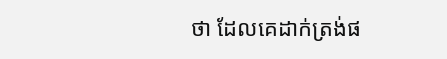ថា ដែលគេដាក់ត្រង់ផ